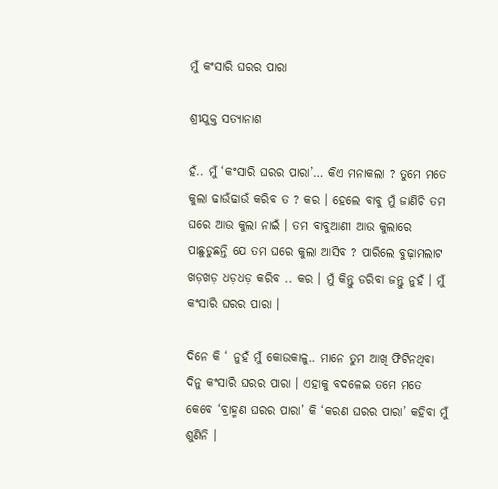ମୁଁ କଂସାରି ଘରର ପାରା

ଶ୍ରୀଯୁକ୍ତ ସତ୍ୟାନାଶ

ହଁ.. ମୁଁ ‘କଂସାରି ଘରର ପାରା’… କିଏ ମନାକଲା ? ତୁମେ ମତେ କୁଲା ଢାଉଁଢାଉଁ କରିବ ତ ? କର । ହେଲେ ବାବୁ ମୁଁ ଜାଣିଚି ତମ ଘରେ ଆଉ କୁଲା ନାଇଁ । ତମ ବାବୁଆଣୀ ଆଉ କୁଲାରେ ପାଛୁଡୁଛନ୍ତି ଯେ ତମ ଘରେ କୁଲା ଆସିବ ? ପାରିଲେ ବୁଢ଼ାମଲାଟ ଖଡ଼ଖଡ଼ ଧଡ଼ଧଡ଼ କରିବ .. କର । ମୁଁ କିନ୍ତୁ ଡରିବା ଜନ୍ତୁ ନୁହଁ । ମୁଁ କଂସାରି ଘରର ପାରା ।

ଦିନେ କି ‘ ନୁହଁ ମୁଁ କୋଉକାଳୁ.. ମାନେ ତୁମ ଆଖି ଫିଟିନଥିବା ଦିନୁ କଂସାରି ଘରର ପାରା । ଏହାକୁ ବଦଳେଇ ତମେ ମତେ କେବେ ‘ବ୍ରାହ୍ମଣ ଘରର ପାରା’ କି ‘କରଣ ଘରର ପାରା’ କହିବା ମୁଁ ଶୁଣିନି ।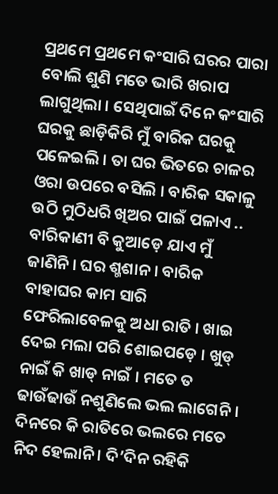ପ୍ରଥମେ ପ୍ରଥମେ କଂସାରି ଘରର ପାରା ବୋଲି ଶୁଣି ମତେ ଭାରି ଖରାପ ଲାଗୁଥିଲା । ସେଥିପାଇଁ ଦିନେ କଂସାରି ଘରକୁ ଛାଡ଼ିକିରି ମୁଁ ବାରିକ ଘରକୁ ପଳେଇଲି । ତା ଘର ଭିତରେ ଚାଳର ଓରା ଉପରେ ବସିଲି । ବାରିକ ସକାଳୁ ଉଠି ମୁଠିଧରି ଖିଅର ପାଇଁ ପଳାଏ .. ବାରିକାଣୀ ବି କୁଆଡ଼େ ଯାଏ ମୁଁ ଜାଣିନି । ଘର ଶ୍ମଶାନ । ବାରିକ ବାହାଘର କାମ ସାରି ଫେରିଲାବେଳକୁ ଅଧା ରାତି । ଖାଇ ଦେଇ ମଲା ପରି ଶୋଇପଡ଼େ । ଖୁଡ୍ ନାଇଁ କି ଖାଡ୍ ନାଇଁ । ମତେ ତ ଢାଉଁଢାଉଁ ନଶୁଣିଲେ ଭଲ ଲାଗେନି । ଦିନରେ କି ରାତିରେ ଭଲରେ ମତେ ନିଦ ହେଲାନି । ଦି’ଦିନ ରହିକି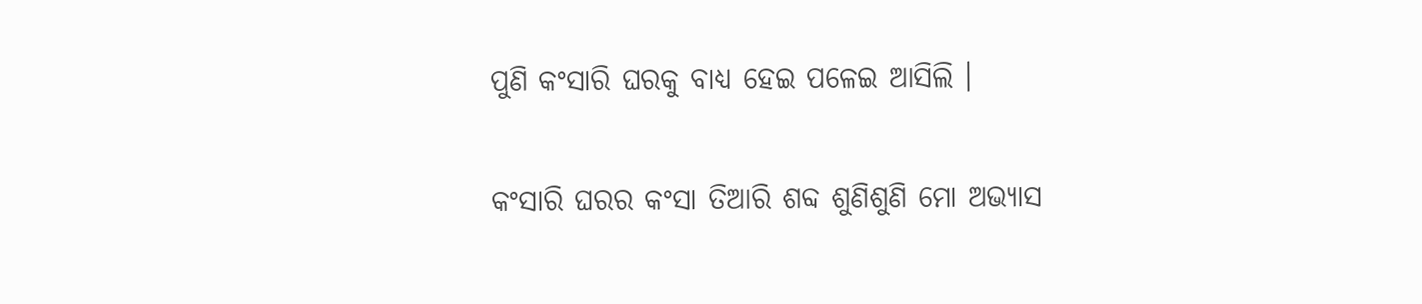ପୁଣି କଂସାରି ଘରକୁ ବାଧ୍ୟ ହେଇ ପଳେଇ ଆସିଲି ।

କଂସାରି ଘରର କଂସା ତିଆରି ଶବ୍ଦ ଶୁଣିଶୁଣି ମୋ ଅଭ୍ୟାସ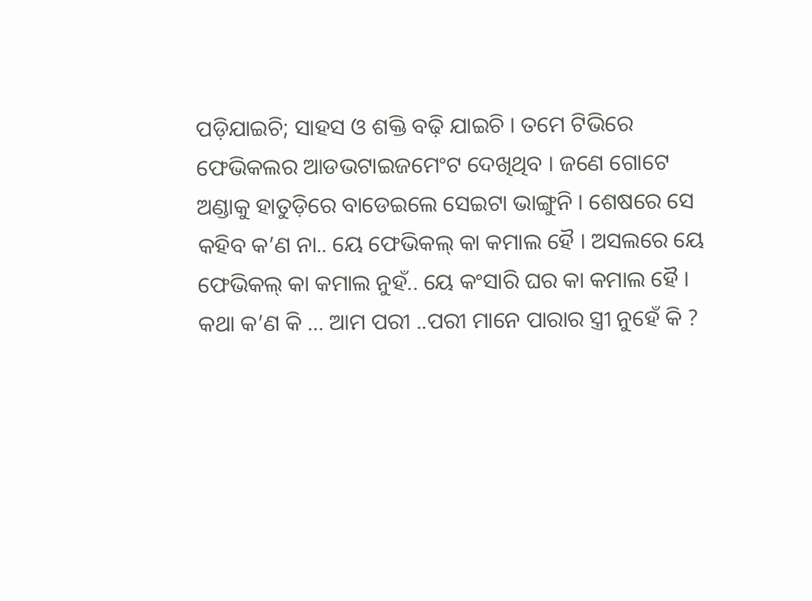ପଡ଼ିଯାଇଚି; ସାହସ ଓ ଶକ୍ତି ବଢ଼ି ଯାଇଚି । ତମେ ଟିଭିରେ ଫେଭିକଲର ଆଡଭଟାଇଜମେଂଟ ଦେଖିଥିବ । ଜଣେ ଗୋଟେ ଅଣ୍ଡାକୁ ହାତୁଡ଼ିରେ ବାଡେଇଲେ ସେଇଟା ଭାଙ୍ଗୁନି । ଶେଷରେ ସେ କହିବ କ’ଣ ନା.. ୟେ ଫେଭିକଲ୍ କା କମାଲ ହୈ । ଅସଲରେ ୟେ ଫେଭିକଲ୍ କା କମାଲ ନୁହଁ.. ୟେ କଂସାରି ଘର କା କମାଲ ହୈ । କଥା କ’ଣ କି … ଆମ ପରୀ ..ପରୀ ମାନେ ପାରାର ସ୍ତ୍ରୀ ନୁହେଁ କି ?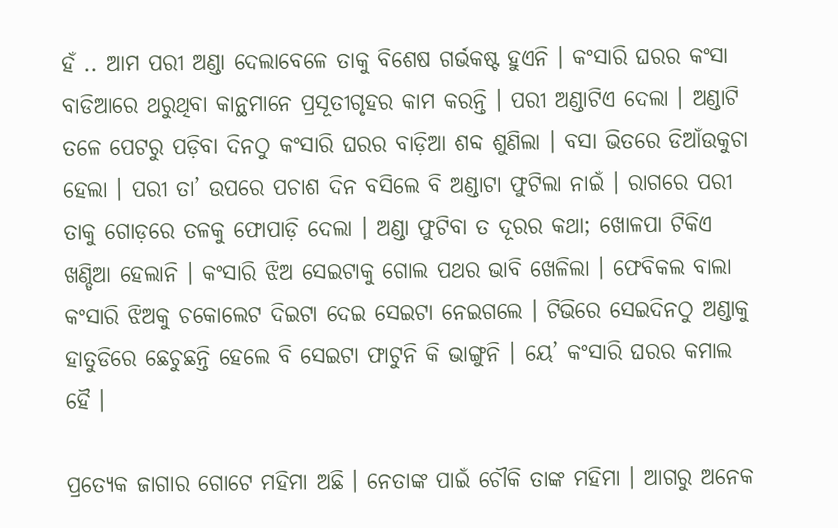ହଁ .. ଆମ ପରୀ ଅଣ୍ଡା ଦେଲାବେଳେ ତାକୁ ବିଶେଷ ଗର୍ଭକଷ୍ଟ ହୁଏନି । କଂସାରି ଘରର କଂସା ବାଡିଆରେ ଥରୁଥିବା କାନ୍ଥମାନେ ପ୍ରସୂତୀଗୃହର କାମ କରନ୍ତି । ପରୀ ଅଣ୍ଡାଟିଏ ଦେଲା । ଅଣ୍ଡାଟି ତଳେ ପେଟରୁ ପଡ଼ିବା ଦିନଠୁ କଂସାରି ଘରର ବାଡ଼ିଆ ଶବ୍ଦ ଶୁଣିଲା । ବସା ଭିତରେ ଡିଆଁଉକୁଚା ହେଲା । ପରୀ ତା’ ଉପରେ ପଚାଶ ଦିନ ବସିଲେ ବି ଅଣ୍ଡାଟା ଫୁଟିଲା ନାଇଁ । ରାଗରେ ପରୀ ତାକୁ ଗୋଡ଼ରେ ତଳକୁ ଫୋପାଡ଼ି ଦେଲା । ଅଣ୍ଡା ଫୁଟିବା ତ ଦୂରର କଥା; ଖୋଳପା ଟିକିଏ ଖଣ୍ଡିଆ ହେଲାନି । କଂସାରି ଝିଅ ସେଇଟାକୁ ଗୋଲ ପଥର ଭାବି ଖେଳିଲା । ଫେବିକଲ ବାଲା କଂସାରି ଝିଅକୁ ଚକୋଲେଟ ଦିଇଟା ଦେଇ ସେଇଟା ନେଇଗଲେ । ଟିଭିରେ ସେଇଦିନଠୁ ଅଣ୍ଡାକୁ ହାତୁଡିରେ ଛେଚୁଛନ୍ତି ହେଲେ ବି ସେଇଟା ଫାଟୁନି କି ଭାଙ୍ଗୁନି । ୟେ’ କଂସାରି ଘରର କମାଲ ହୈ ।

ପ୍ରତ୍ୟେକ ଜାଗାର ଗୋଟେ ମହିମା ଅଛି । ନେତାଙ୍କ ପାଇଁ ଚୌକି ତାଙ୍କ ମହିମା । ଆଗରୁ ଅନେକ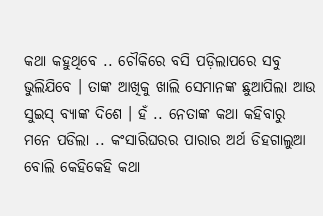କଥା କହୁଥିବେ .. ଚୌକିରେ ବସି ପଡ଼ିଲାପରେ ସବୁ ଭୁଲିଯିବେ । ତାଙ୍କ ଆଖିକୁ ଖାଲି ସେମାନଙ୍କ ଛୁଆପିଲା ଆଉ ସୁଇସ୍ ବ୍ୟାଙ୍କ ଦିଶେ । ହଁ .. ନେତାଙ୍କ କଥା କହିବାରୁ ମନେ ପଡିଲା .. କଂସାରିଘରର ପାରାର ଅର୍ଥ ଡିହଗାଲୁଆ ବୋଲି କେହିକେହି କଥା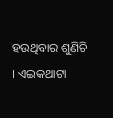ହଉଥିବାର ଶୁଣିଚି । ଏଇକଥାଟା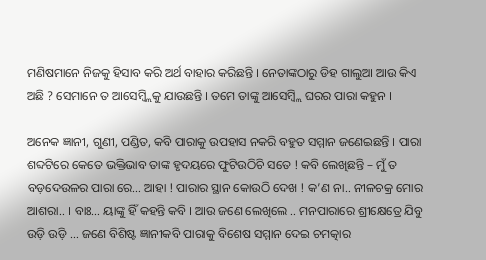ମଣିଷମାନେ ନିଜକୁ ହିସାବ କରି ଅର୍ଥ ବାହାର କରିଛନ୍ତି । ନେତାଙ୍କଠାରୁ ଡିହ ଗାଲୁଆ ଆଉ କିଏ ଅଛି ? ସେମାନେ ତ ଆସେମ୍ବ୍ଲିକୁ ଯାଉଛନ୍ତି । ତମେ ତାଙ୍କୁ ଆସେମ୍ବ୍ଲି ଘରର ପାରା କହୁନ ।

ଅନେକ ଜ୍ଞାନୀ, ଗୁଣୀ, ପଣ୍ଡିତ, କବି ପାରାକୁ ଉପହାସ ନକରି ବହୁତ ସମ୍ମାନ ଜଣେଇଛନ୍ତି । ପାରା ଶବ୍ଦଟିରେ କେତେ ଭକ୍ତିଭାବ ତାଙ୍କ ହୃଦୟରେ ଫୁଟିଉଠିଚି ସତେ ! କବି ଲେଖିଛନ୍ତି – ମୁଁ ତ ବଡ଼ଦେଉଳର ପାରା ରେ… ଆହା ! ପାରାର ସ୍ଥାନ କୋଉଠି ଦେଖ ! କ’ଣ ନା.. ନୀଳଚକ୍ର ମୋର ଆଶରା.. । ବାଃ… ୟାଙ୍କୁ ହିଁ କହନ୍ତି କବି । ଆଉ ଜଣେ ଲେଖିଲେ .. ମନପାରାରେ ଶ୍ରୀକ୍ଷେତ୍ରେ ଯିବୁ ଉଡ଼ି ଉଡ଼ି … ଜଣେ ବିଶିଷ୍ଟ ଜ୍ଞାନୀକବି ପାରାକୁ ବିଶେଷ ସମ୍ମାନ ଦେଇ ଚମତ୍କାର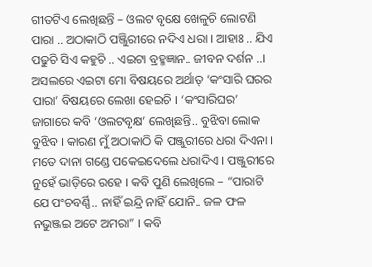ଗୀତଟିଏ ଲେଖିଛନ୍ତି – ଓଲଟ ବୃକ୍ଷେ ଖେଳୁଚି ଲୋଟଣି ପାରା .. ଅଠାକାଠି ପଞ୍ଜିୁରୀରେ ନଦିଏ ଧରା । ଆହାଃ .. ଯିଏ ପଢୁଚି ସିଏ କହୁଚି .. ଏଇଟା ବ୍ରହ୍ମଜ୍ଞାନ.. ଜୀବନ ଦର୍ଶନ ..। ଅସଲରେ ଏଇଟା ମୋ ବିଷୟରେ ଅର୍ଥାତ୍ ‘କଂସାରି ଘରର ପାରା’ ବିଷୟରେ ଲେଖା ହେଇଚି । ‘କଂସାରିଘର’ ଜାଗାରେ କବି ‘ଓଲଟବୃକ୍ଷ’ ଲେଖିଛନ୍ତି.. ବୁଝିବା ଲୋକ ବୁଝିବ । କାରଣ ମୁଁ ଅଠାକାଠି କି ପଞ୍ଜୁରୀରେ ଧରା ଦିଏନା । ମତେ ଦାନା ଗଣ୍ଡେ ପକେଇଦେଲେ ଧରାଦିଏ । ପଞ୍ଜୁରୀରେ ନୁହେଁ ଭାଡ଼ିରେ ରହେ । କବି ପୁଣି ଲେଖିଲେ – “ପାରାଟି ଯେ ପଂଚବର୍ଣ୍ଣି.. ନାହିଁ ଇନ୍ଦ୍ରି ନାହିଁ ଯୋନି.. ଜଳ ଫଳ ନଭୁଞ୍ଜଇ ଅଟେ ଅମରା” । କବି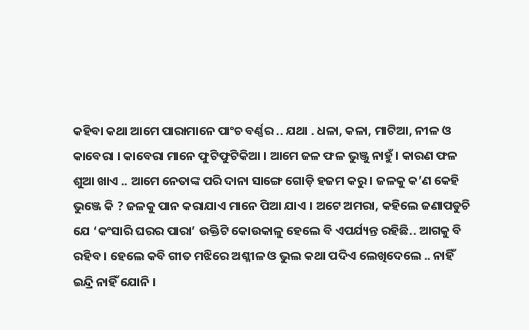କହିବା କଥା ଆମେ ପାରାମାନେ ପାଂଚ ବର୍ଣ୍ଣର .. ଯଥା . ଧଳା, କଳା, ମାଟିଆ, ନୀଳ ଓ କାବେରା । କାବେରା ମାନେ ଫୁଟିଫୁଟିକିଆ । ଆମେ ଜଳ ଫଳ ଭୁଞ୍ଜୁ ନାହୁଁ । କାରଣ ଫଳ ଶୁଆ ଖାଏ .. ଆମେ ନେତାଙ୍କ ପରି ଦାନା ସାଙ୍ଗେ ଗୋଡ଼ି ହଜମ କରୁ । ଜଳକୁ କ’ଣ କେହି ଭୁଞ୍ଜେ କି ? ଜଳକୁ ପାନ କରାଯାଏ ମାନେ ପିଆ ଯାଏ । ଅଟେ ଅମରା, କହିଲେ ଜଣାପଡୁଚି ଯେ ‘କଂସାରି ଘରର ପାରା’ ଉକ୍ତିଟି କୋଉକାଳୁ ହେଲେ ବି ଏପର୍ଯ୍ୟନ୍ତ ରହିଛି.. ଆଗକୁ ବି ରହିବ । ହେଲେ କବି ଗୀତ ମଝିରେ ଅଶ୍ଳୀଳ ଓ ଭୁଲ କଥା ପଦିଏ ଲେଖିଦେଲେ .. ନାହିଁ ଇନ୍ଦ୍ରି ନାହିଁ ଯୋନି ।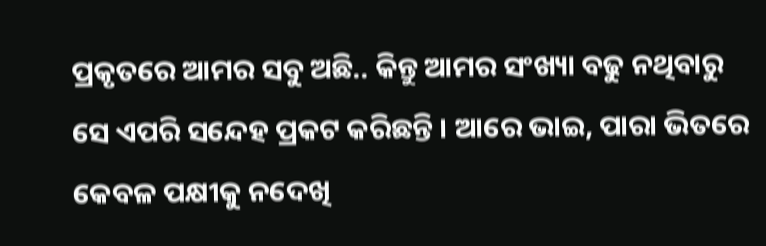ପ୍ରକୃତରେ ଆମର ସବୁ ଅଛି.. କିନ୍ତୁ ଆମର ସଂଖ୍ୟା ବଢୁ ନଥିବାରୁ ସେ ଏପରି ସନ୍ଦେହ ପ୍ରକଟ କରିଛନ୍ତି । ଆରେ ଭାଇ, ପାରା ଭିତରେ କେବଳ ପକ୍ଷୀକୁ ନଦେଖି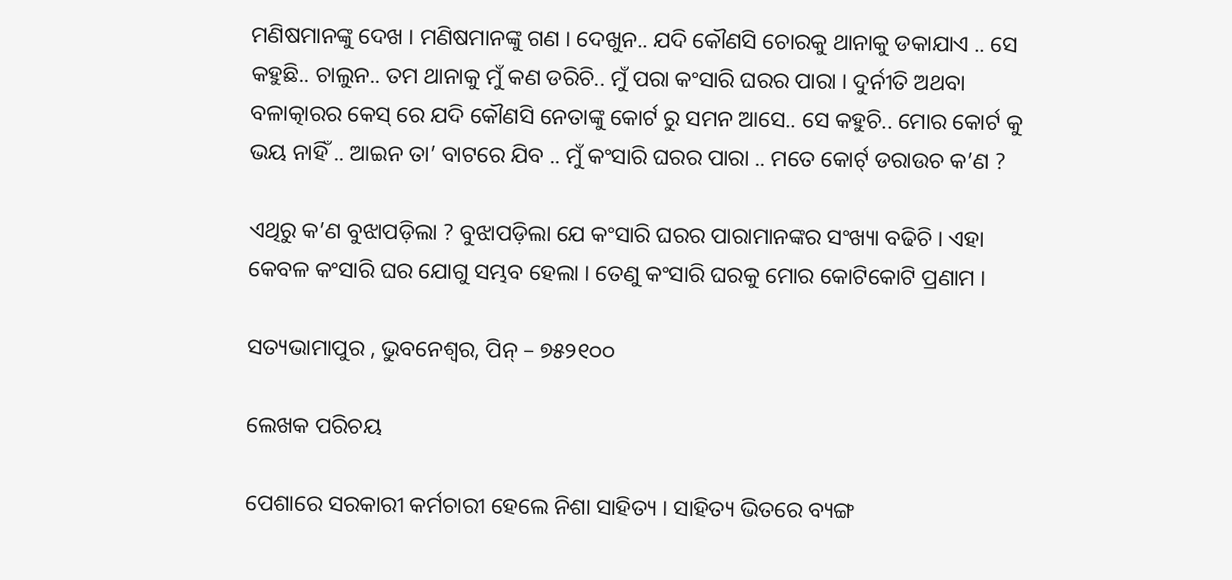ମଣିଷମାନଙ୍କୁ ଦେଖ । ମଣିଷମାନଙ୍କୁ ଗଣ । ଦେଖୁନ.. ଯଦି କୌଣସି ଚୋରକୁ ଥାନାକୁ ଡକାଯାଏ .. ସେ କହୁଛି.. ଚାଲୁନ.. ତମ ଥାନାକୁ ମୁଁ କଣ ଡରିଚି.. ମୁଁ ପରା କଂସାରି ଘରର ପାରା । ଦୁର୍ନୀତି ଅଥବା ବଳାତ୍କାରର କେସ୍ ରେ ଯଦି କୌଣସି ନେତାଙ୍କୁ କୋର୍ଟ ରୁ ସମନ ଆସେ.. ସେ କହୁଚି.. ମୋର କୋର୍ଟ କୁ ଭୟ ନାହିଁ .. ଆଇନ ତା’ ବାଟରେ ଯିବ .. ମୁଁ କଂସାରି ଘରର ପାରା .. ମତେ କୋର୍ଟ୍ ଡରାଉଚ କ’ଣ ?

ଏଥିରୁ କ’ଣ ବୁଝାପଡ଼ିଲା ? ବୁଝାପଡ଼ିଲା ଯେ କଂସାରି ଘରର ପାରାମାନଙ୍କର ସଂଖ୍ୟା ବଢିଚି । ଏହା କେବଳ କଂସାରି ଘର ଯୋଗୁ ସମ୍ଭବ ହେଲା । ତେଣୁ କଂସାରି ଘରକୁ ମୋର କୋଟିକୋଟି ପ୍ରଣାମ ।

ସତ୍ୟଭାମାପୁର , ଭୁବନେଶ୍ୱର, ପିନ୍ – ୭୫୨୧୦୦

ଲେଖକ ପରିଚୟ

ପେଶାରେ ସରକାରୀ କର୍ମଚାରୀ ହେଲେ ନିଶା ସାହିତ୍ୟ । ସାହିତ୍ୟ ଭିତରେ ବ୍ୟଙ୍ଗ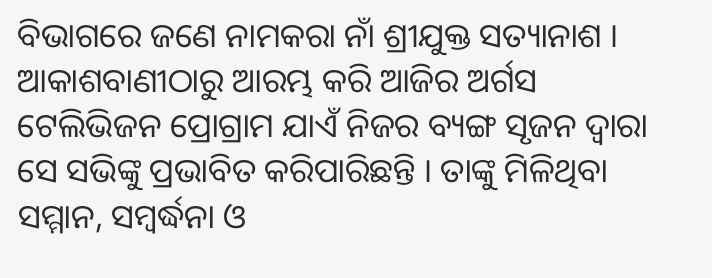ବିଭାଗରେ ଜଣେ ନାମକରା ନାଁ ଶ୍ରୀଯୁକ୍ତ ସତ୍ୟାନାଶ । ଆକାଶବାଣୀଠାରୁ ଆରମ୍ଭ କରି ଆଜିର ଅର୍ଗସ ଟେଲିଭିଜନ ପ୍ରୋଗ୍ରାମ ଯାଏଁ ନିଜର ବ୍ୟଙ୍ଗ ସୃଜନ ଦ୍ଵାରା ସେ ସଭିଙ୍କୁ ପ୍ରଭାବିତ କରିପାରିଛନ୍ତି । ତାଙ୍କୁ ମିଳିଥିବା ସମ୍ମାନ, ସମ୍ବର୍ଦ୍ଧନା ଓ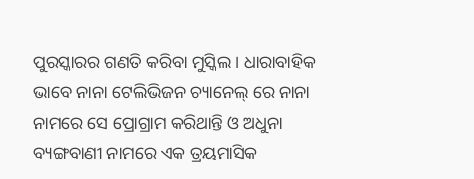ପୁରସ୍କାରର ଗଣତି କରିବା ମୁସ୍କିଲ । ଧାରାବାହିକ ଭାବେ ନାନା ଟେଲିଭିଜନ ଚ୍ୟାନେଲ୍ ରେ ନାନା ନାମରେ ସେ ପ୍ରୋଗ୍ରାମ କରିଥାନ୍ତି ଓ ଅଧୁନା ବ୍ୟଙ୍ଗବାଣୀ ନାମରେ ଏକ ତ୍ରୟମାସିକ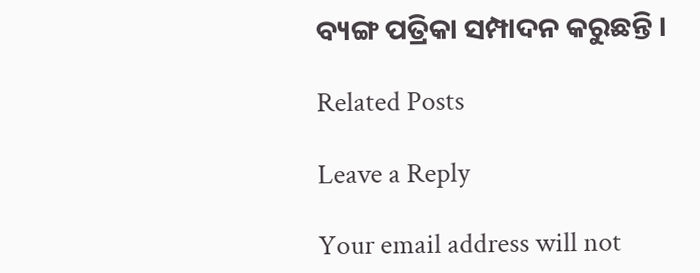ବ୍ୟଙ୍ଗ ପତ୍ରିକା ସମ୍ପାଦନ କରୁଛନ୍ତି ।

Related Posts

Leave a Reply

Your email address will not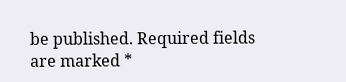be published. Required fields are marked *